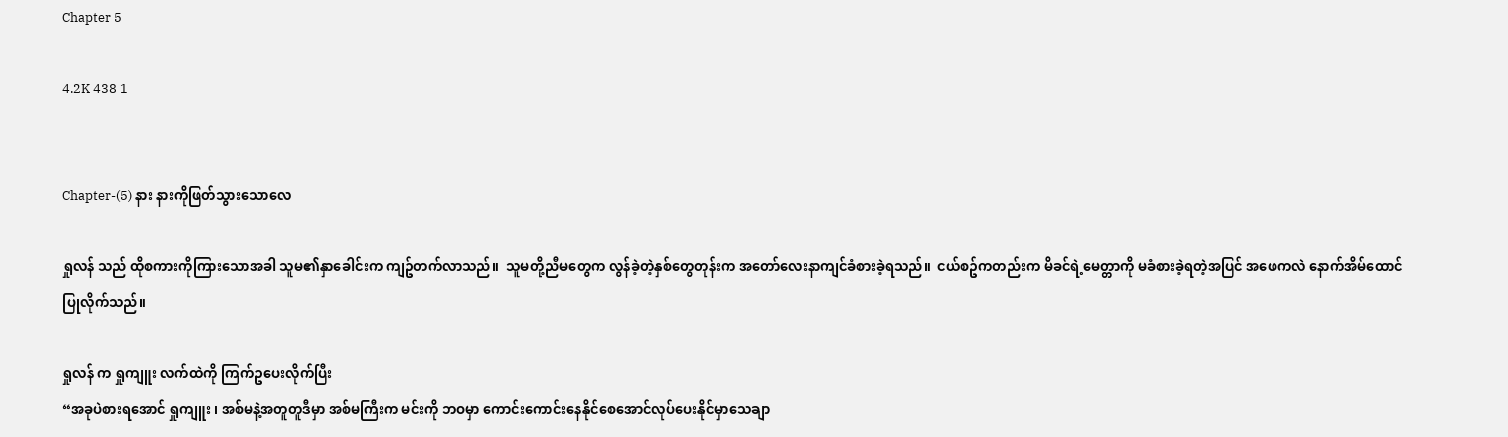Chapter 5

4.2K 438 1


Chapter-(5) နား နားကိုဖြတ်သွားသောလေ

ရှုလန် သည် ထိုစကားကိုကြားသောအခါ သူမ၏နှာခေါင်းက ကျဥ်တက်လာသည်။  သူမတို့ညီမတွေက လွန်ခဲ့တဲ့နှစ်တွေတုန်းက အတော်လေးနာကျင်ခံစားခဲ့ရသည်။  ငယ်စဥ်ကတည်းက မိခင်ရဲ့မေတ္တာကို မခံစားခဲ့ရတဲ့အပြင် အဖေကလဲ နောက်အိမ်ထောင်ပြုလိုက်သည်။

ရှုလန် က ရှုကျူး လက်ထဲကို ကြက်ဥပေးလိုက်ပြီး
“အခုပဲစားရအောင် ရှုကျူး ၊ အစ်မနဲ့အတူတူဒီမှာ အစ်မကြီးက မင်းကို ဘဝမှာ ကောင်းကောင်းနေနိုင်စေအောင်လုပ်ပေးနိုင်မှာသေချာ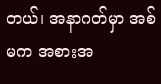တယ်၊ အနာဂတ်မှာ အစ်မက အစားအ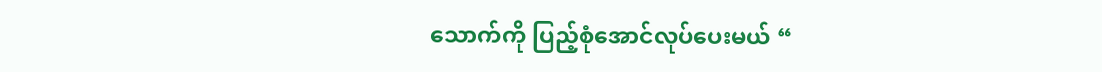သောက်ကို ပြည့်စုံအောင်လုပ်ပေးမယ် “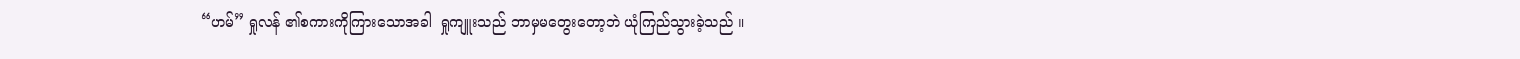“ဟမ်” ရှုလန် ၏စကားကိုကြားသောအခါ  ရှုကျူးသည် ဘာမှမတွေးတော့ဘဲ ယုံကြည်သွားခဲ့သည် ။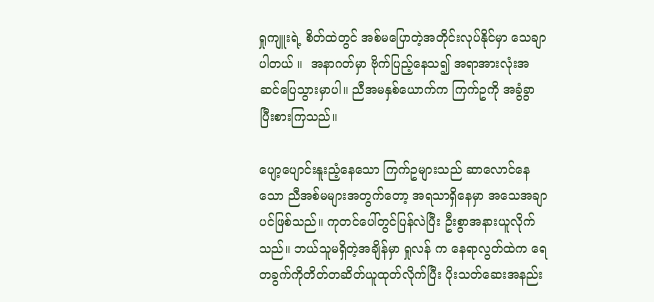ရှုကျူးရဲ့ စိတ်ထဲတွင် အစ်မပြောတဲ့အတိုင်းလုပ်နိုင်မှာ သေချာပါတယ် ။  အနာဂတ်မှာ ဗိုက်ပြည့်နေသ၍ အရာအားလုံးအဆင်ပြေသွားမှာပါ။ ညီအမနှစ်ယောက်က ကြက်ဥကို အခွံခွာပြီးစားကြသည်။

ပျော့ပျောင်းနူးညံ့နေသော ကြက်ဥများသည် ဆာလောင်နေသော ညီအစ်မများအတွက်တော့ အရသာရှိနေမှာ အသေအချာပင်ဖြစ်သည်။ ကုတင်ပေါ်တွင်ပြန်လဲပြီး ဦးစွာအနားယူလိုက်သည်။ ဘယ်သူမရှိတဲ့အချိန်မှာ ရှုလန် က နေရာလွတ်ထဲက ရေတခွက်ကိုတိတ်တဆိတ်ယူထုတ်လိုက်ပြီး ပိုးသတ်ဆေးအနည်း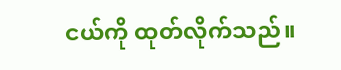ငယ်ကို ထုတ်လိုက်သည်။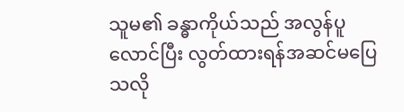သူမ၏ ခန္ဓာကိုယ်သည် အလွန်ပူလောင်ပြီး လွတ်ထားရန်အဆင်မပြေသလို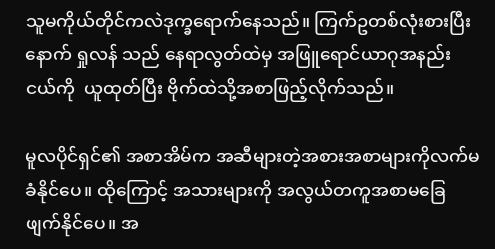သူမကိုယ်တိုင်ကလဲဒုက္ခရောက်နေသည်။ ကြက်ဥတစ်လုံးစားပြီးနောက် ရှုလန် သည် နေရာလွတ်ထဲမှ အဖြူရောင်ယာဂုအနည်းငယ်ကို  ယူထုတ်ပြီး ဗိုက်ထဲသို့အစာဖြည့်လိုက်သည်။

မူလပိုင်ရှင်၏ အစာအိမ်က အဆီများတဲ့အစားအစာများကိုလက်မခံနိုင်ပေ။ ထိုကြောင့် အသားများကို အလွယ်တကူအစာမခြေဖျက်နိုင်ပေ။ အ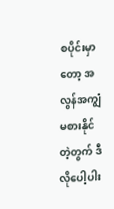စပိုင်းမှာတော့ အလွန်အကျွံမစားနိုင်တဲ့တွက် ဒီလိုပေါ့ပါး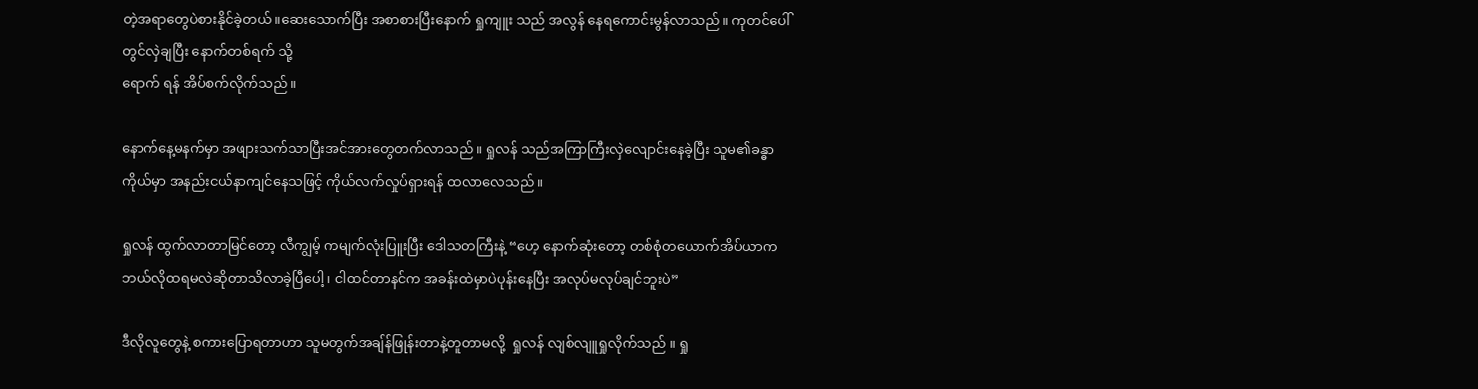တဲ့အရာတွေပဲစားနိုင်ခဲ့တယ်။ဆေးသောက်ပြီး အစာစားပြီးနောက် ရှုကျူး သည် အလွန် နေရကောင်းမွန်လာသည်။ ကုတင်ပေါ်တွင်လှဲချပြီး နောက်တစ်ရက် သို့‌
ရောက် ရန် အိပ်စက်လိုက်သည်။

နောက်နေ့မနက်မှာ အဖျားသက်သာပြီးအင်အားတွေတက်လာသည်။ ရှုလန် သည်အကြာကြီးလှဲလျောင်းနေခဲ့ပြီး သူမ၏ခန္ဓာကိုယ်မှာ အနည်းငယ်နာကျင်နေသဖြင့် ကိုယ်လက်လှုပ်ရှားရန် ထလာလေသည်။

ရှုလန် ထွက်လာတာမြင်တော့ လီကျွမ့် ကမျက်လုံးပြူးပြီး ဒေါသတကြီးနဲ့ “ဟေ့ နောက်ဆုံးတော့ တစ်စုံတယောက်အိပ်ယာက ဘယ်လိုထရမလဲဆိုတာသိလာခဲ့ပြီပေါ့၊ ငါထင်တာနင်က အခန်းထဲမှာပဲပုန်းနေပြီး အလုပ်မလုပ်ချင်ဘူးပဲ”

ဒီလိုလူတွေနဲ့ စကားပြောရတာဟာ သူမတွက်အချ်န်ဖြုန်းတာနဲ့တူတာမလို့  ရှုလန် လျစ်လျူရှုလိုက်သည် ။ ရှု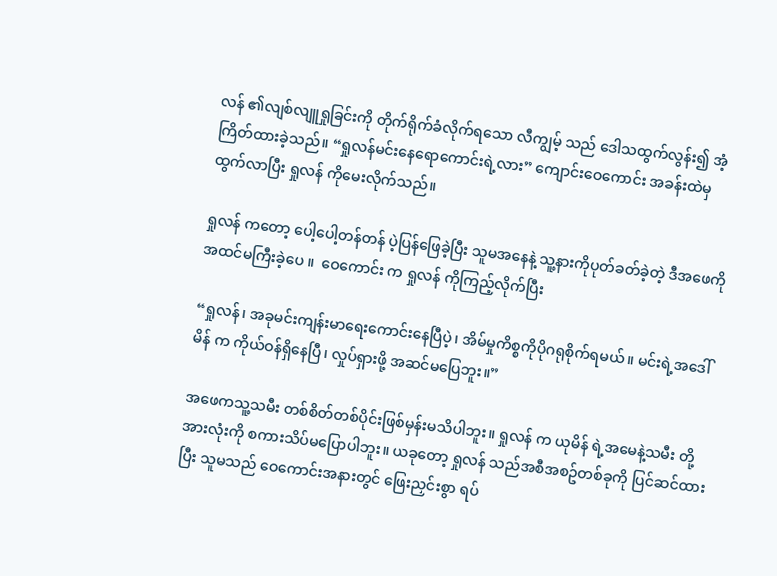လန် ၏လျစ်လျူရှုခြင်းကို တိုက်ရိုက်ခံလိုက်ရသော လီကျွမ့် သည် ဒေါသထွက်လွန်း၍ အံ့ကြိတ်ထားခဲ့သည်။ “ရှုလန်မင်းနေရောကောင်းရဲ့လား” ကျောင်းဝေကောင်း အခန်းထဲမှထွက်လာပြီး ရှုလန် ကိုမေးလိုက်သည်။

ရှုလန် ကတော့ ပေါ့‌ပေါ့တန်တန် ပဲ့ပြန်ဖြေခဲ့ပြီး သူမအနေနဲ့ သူ့နားကိုပုတ်ခတ်ခဲ့တဲ့ ဒီအဖေကို အထင်မကြီးခဲ့ပေ ။  ဝေကောင်း က ရှုလန် ကိုကြည့်လိုက်ပြီး

“ရှုလန်၊ အခုမင်းကျန်းမာရေးကောင်းနေပြီပဲ့၊ အိမ်မှုကိစ္စကိုပိုဂရုစိုက်ရမယ်။ မင်းရဲ့အဒေါ် မိန် က ကိုယ်ဝန်ရှိနေပြီ၊ လှုပ်ရှားဖို့ အဆင်မပြေဘူး။”

အဖေကသူ့သမီး တစ်စိတ်တစ်ပိုင်းဖြစ်မှန်းမသိပါဘူး။ ရှုလန် က ယုမိန် ရဲ့အမေနဲ့သမီး တို့အားလုံးကို စကားသိပ်မပြောပါဘူး။ ယခုတော့ ရှုလန် သည်အစီအစဥ်တစ်ခုကို ပြင်ဆင်ထားပြီး သူမသည် ဝေကောင်းအနားတွင် ဖြေးညှင်းစွာ ရပ်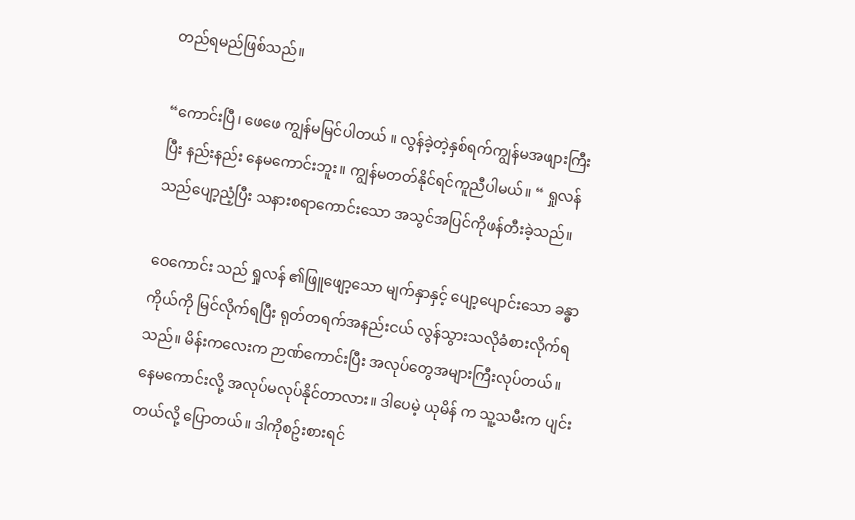တည်ရမည်ဖြစ်သည်။

“ကောင်းပြီ၊ ဖေဖေ ကျွန်မမြင်ပါတယ် ။ လွန်ခဲ့တဲ့နှစ်ရက်ကျွန်မအဖျားကြီးပြီး နည်းနည်း နေမကောင်းဘူး။ ကျွန်မတတ်နိုင်ရင်ကူညီပါမယ်။ “ ရှုလန် သည်ပျော့ညံ့ပြီး သနားစရာကောင်းသော အသွင်အပြင်ကိုဖန်တီးခဲ့သည်။

ဝေကောင်း သည် ရှုလန် ၏ဖြူဖျော့သော မျက်နှာနှင့် ပျော့ပျောင်းသော ခန္ဓာကိုယ်ကို မြင်လိုက်ရပြီး ရုတ်တရက်အနည်းငယ် လွန်သွားသလိုခံစားလိုက်ရသည်။ မိန်းကလေးက ဉာဏ်ကောင်းပြီး အလုပ်တွေအများကြီးလုပ်တယ်။ နေမကောင်းလို့ အလုပ်မလုပ်နိုင်တာလား။ ဒါပေမဲ့ ယုမိန် က သူ့သမီးက ပျင်းတယ်လို့ ပြောတယ်။ ဒါကိုစဥ်းစားရင်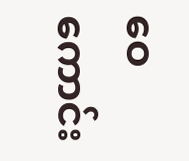ဝေကောင်း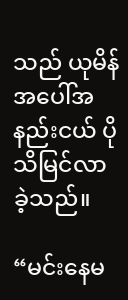သည် ယုမိန် အပေါ်အနည်းငယ် ပိုသိမြင်လာခဲ့သည်။

“မင်းနေမ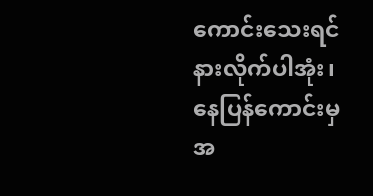ကောင်းသေးရင် နားလိုက်ပါအုံး၊ နေပြန်ကောင်းမှ အ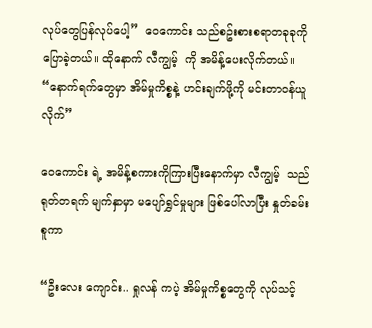လုပ်တွေပြန်လုပ်ပေါ့”  ဝေကောင်း သည်စဥ်းစားစရာတခုခုကို ပြောခဲ့တယ်။ ထိုနောက် လီကျွမ့်  ကို အမိန့်ပေးလိုက်တယ်။ “နောက်ရက်တွေမှာ အိမ်မှုကိစ္စနဲ့ ဟင်းချက်ဖို့ကို မင်းတာဝန်ယူလိုက်”

ဝေကောင်း ရဲ့ အမိန့်စကားကိုကြားပြီးနောက်မှာ လီကျွမ့်  သည် ရုတ်တရက် မျက်နှာမှာ မပျော်ရွှင်မှုများ ဖြစ်ပေါ်လာပြီး နှုတ်ခမ်းစူကာ

“ဦးလေး ကျောင်း.. ရှုလန် ကပဲ့ အိမ်မှုကိစ္စတွေကို လုပ်သင့်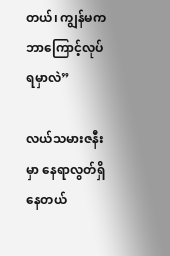တယ်‌၊ ကျွန်မကဘာကြောင့်လုပ်ရမှာလဲ”

လယ်သမားဇနီးမှာ နေရာလွတ်ရှိနေတယ်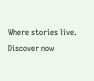Where stories live. Discover now